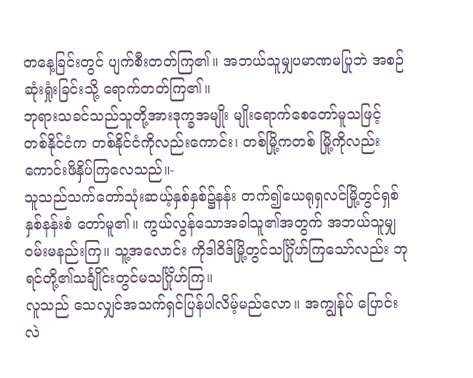တနေ့ခြင်းတွင် ပျက်စီးတတ်ကြ၏။ အဘယ်သူမျှပမာဏမပြုဘဲ အစဉ်ဆုံးရှုံးခြင်းသို့ ရောက်တတ်ကြ၏။
ဘုရားသခင်သည်သူတို့အားဒုက္ခအမျိုး မျိုးရောက်စေတော်မူသဖြင့် တစ်နိုင်ငံက တစ်နိုင်ငံကိုလည်းကောင်း၊ တစ်မြို့ကတစ် မြို့ကိုလည်းကောင်းဖိနှိပ်ကြလေသည်။-
သူသည်သက်တော်သုံးဆယ့်နှစ်နှစ်၌နန်း တက်၍ယေရုရှလင်မြို့တွင်ရှစ်နှစ်နန်းစံ တော်မူ၏။ ကွယ်လွန်သောအခါသူ၏အတွက် အဘယ်သူမျှဝမ်းမနည်းကြ။ သူ့အလောင်း ကိုဒါဝိဒ်မြို့တွင်သင်္ဂြိုဟ်ကြသော်လည်း ဘုရင်တို့၏သင်္ချိုင်းတွင်မသင်္ဂြိုဟ်ကြ။
လူသည် သေလျှင်အသက်ရှင်ပြန်ပါလိမ့်မည်လော။ အကျွန်ုပ် ပြောင်းလဲ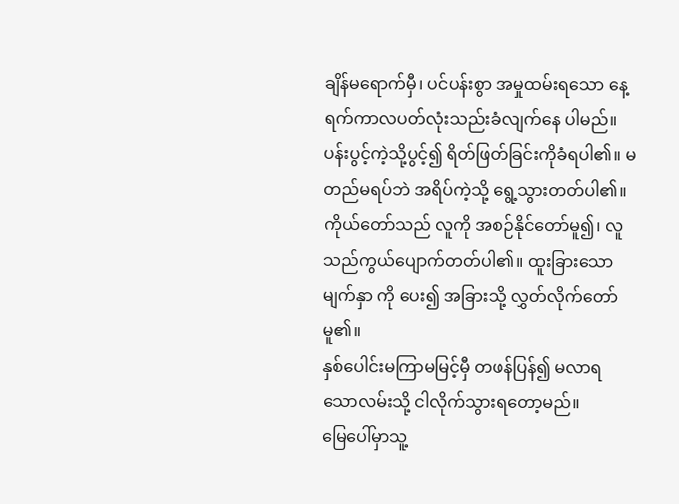ချိန်မရောက်မှီ၊ ပင်ပန်းစွာ အမှုထမ်းရသော နေ့ရက်ကာလပတ်လုံးသည်းခံလျက်နေ ပါမည်။
ပန်းပွင့်ကဲ့သို့ပွင့်၍ ရိတ်ဖြတ်ခြင်းကိုခံရပါ၏။ မတည်မရပ်ဘဲ အရိပ်ကဲ့သို့ ရွေ့သွားတတ်ပါ၏။
ကိုယ်တော်သည် လူကို အစဉ်နိုင်တော်မူ၍၊ လူသည်ကွယ်ပျောက်တတ်ပါ၏။ ထူးခြားသောမျက်နှာ ကို ပေး၍ အခြားသို့ လွှတ်လိုက်တော်မူ၏။
နှစ်ပေါင်းမကြာမမြင့်မှီ တဖန်ပြန်၍ မလာရ သောလမ်းသို့ ငါလိုက်သွားရတော့မည်။
မြေပေါ်မှာသူ့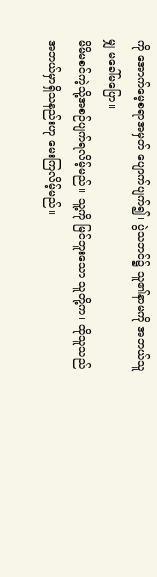ကို အောက်မေ့စရာအမှတ် ပျောက်ပျက်၍၊ ပွဲသဘင်၌ သူ၏နာမကို အဘယ်သူမျှ မခေါ်မပြော။
မိမိမစင်ကဲ့သို့အစဉ်ပျက်ရလိမ့်မည်။ သူ့ကို မြင်ဘူးသော သူတို့က၊ ထိုသူသည် အဘယ်မှာရှိသနည်းဟု မေးကြလိမ့်မည်။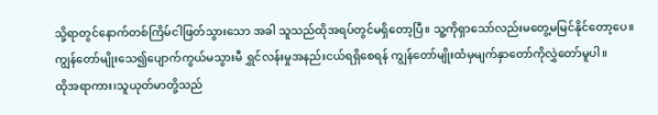သို့ရာတွင်နောက်တစ်ကြိမ်ငါဖြတ်သွားသော အခါ သူသည်ထိုအရပ်တွင်မရှိတော့ပြီ။ သူ့ကိုရှာသော်လည်းမတွေ့မမြင်နိုင်တော့ပေ။
ကျွန်တော်မျိုးသေ၍ပျောက်ကွယ်မသွားမီ ရွှင်လန်းမှုအနည်းငယ်ရရှိစေရန် ကျွန်တော်မျိုးထံမှမျက်နှာတော်ကိုလွှဲတော်မူပါ။
ထိုအရာကား၊သူယုတ်မာတို့သည်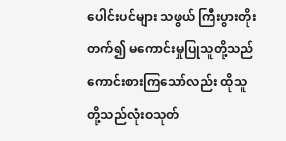ပေါင်းပင်များ သဖွယ် ကြီးပွားတိုးတက်၍ မကောင်းမှုပြုသူတို့သည်ကောင်းစားကြသော်လည်း ထိုသူတို့သည်လုံးဝသုတ်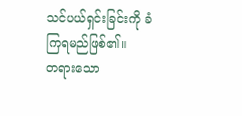သင်ပယ်ရှင်းခြင်းကို ခံကြရမည်ဖြစ်၏။
တရားသော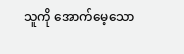သူကို အောက်မေ့သော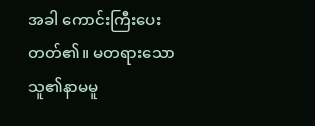အခါ ကောင်းကြီးပေးတတ်၏။ မတရားသောသူ၏နာမမူ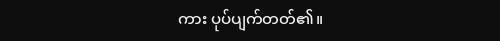ကား ပုပ်ပျက်တတ်၏။